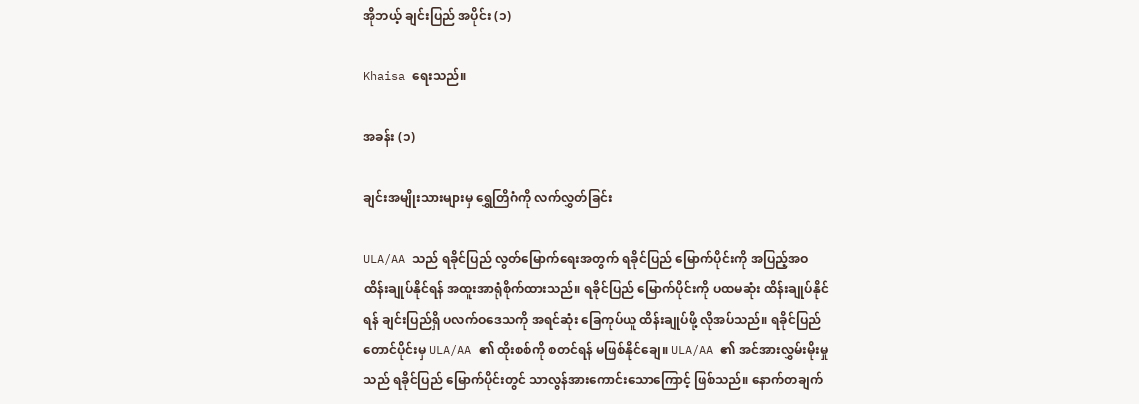အိုဘယ့် ချင်းပြည် အပိုင်း (၁)

Khaisa ရေးသည်။

အခန်း (၁)

ချင်းအမျိုးသားများမှ ရွှေတြိဂံကို လက်လွှတ်ခြင်း

ULA/AA သည် ရခိုင်ပြည် လွတ်မြောက်ရေးအတွက် ရခိုင်ပြည် မြောက်ပိုင်းကို အပြည့်အဝ ထိန်းချုပ်နိုင်ရန် အထူးအာရုံစိုက်ထားသည်။ ရခိုင်ပြည် မြောက်ပိုင်းကို ပထမဆုံး ထိန်းချုပ်နိုင်ရန် ချင်းပြည်ရှိ ပလက်ဝဒေသကို အရင်ဆုံး ခြေကုပ်ယူ ထိန်းချုပ်ဖို့ လိုအပ်သည်။ ရခိုင်ပြည် တောင်ပိုင်းမှ ULA/AA ၏ ထိုးစစ်ကို စတင်ရန် မဖြစ်နိုင်ချေ။ ULA/AA ၏ အင်အားလွှမ်းမိုးမှုသည် ရခိုင်ပြည် မြောက်ပိုင်းတွင် သာလွန်အားကောင်းသောကြောင့် ဖြစ်သည်။ နောက်တချက်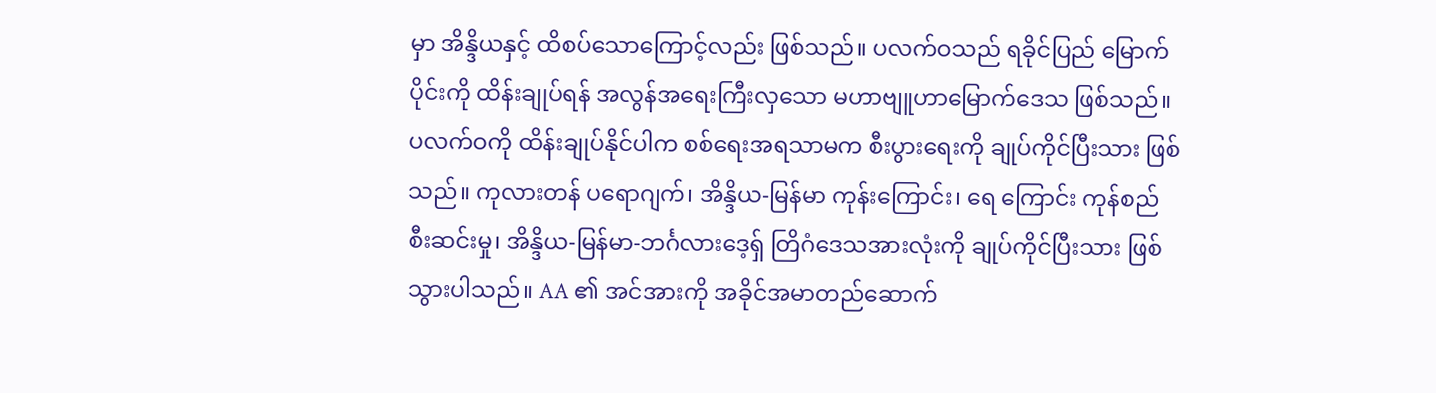မှာ အိန္ဒိယနှင့် ထိစပ်သောကြောင့်လည်း ဖြစ်သည်။ ပလက်ဝသည် ရခိုင်ပြည် မြောက်ပိုင်းကို ထိန်းချုပ်ရန် အလွန်အရေးကြီးလှသော မဟာဗျူဟာမြောက်ဒေသ ဖြစ်သည်။ ပလက်ဝကို ထိန်းချုပ်နိုင်ပါက စစ်ရေးအရသာမက စီးပွားရေးကို ချုပ်ကိုင်ပြီးသား ဖြစ်သည်။ ကုလားတန် ပရောဂျက်၊ အိန္ဒိယ-မြန်မာ ကုန်းကြောင်း၊ ရေ ကြောင်း ကုန်စည်စီးဆင်းမှု၊ အိန္ဒိယ-မြန်မာ-ဘင်္ဂလားဒေ့ရှ် တြိဂံဒေသအားလုံးကို ချုပ်ကိုင်ပြီးသား ဖြစ်သွားပါသည်။ AA ၏ အင်အားကို အခိုင်အမာတည်ဆောက်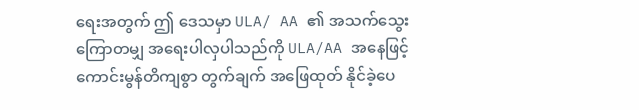ရေးအတွက် ဤ ဒေသမှာ ULA/ AA ၏ အသက်သွေးကြောတမျှ အရေးပါလှပါသည်ကို ULA/AA အနေဖြင့် ကောင်းမွန်တိကျစွာ တွက်ချက် အဖြေထုတ် နိုင်ခဲ့ပေ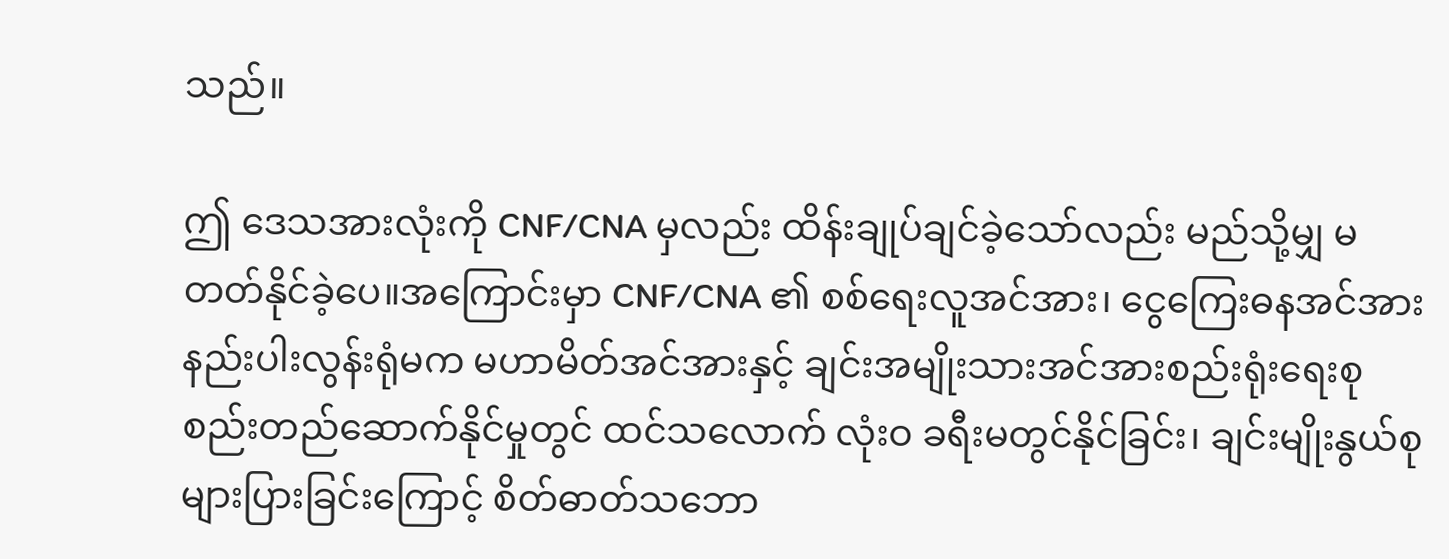သည်။

ဤ ဒေသအားလုံးကို CNF/CNA မှလည်း ထိန်းချုပ်ချင်ခဲ့သော်လည်း မည်သို့မျှ မတတ်နိုင်ခဲ့ပေ။အကြောင်းမှာ CNF/CNA ၏ စစ်ရေးလူအင်အား၊ ငွေကြေးဓနအင်အားနည်းပါးလွန်းရုံမက မဟာမိတ်အင်အားနှင့် ချင်းအမျိုးသားအင်အားစည်းရုံးရေးစုစည်းတည်ဆောက်နိုင်မှုတွင် ထင်သလောက် လုံးဝ ခရီးမတွင်နိုင်ခြင်း၊ ချင်းမျိုးနွယ်စုများပြားခြင်းကြောင့် စိတ်ဓာတ်သဘော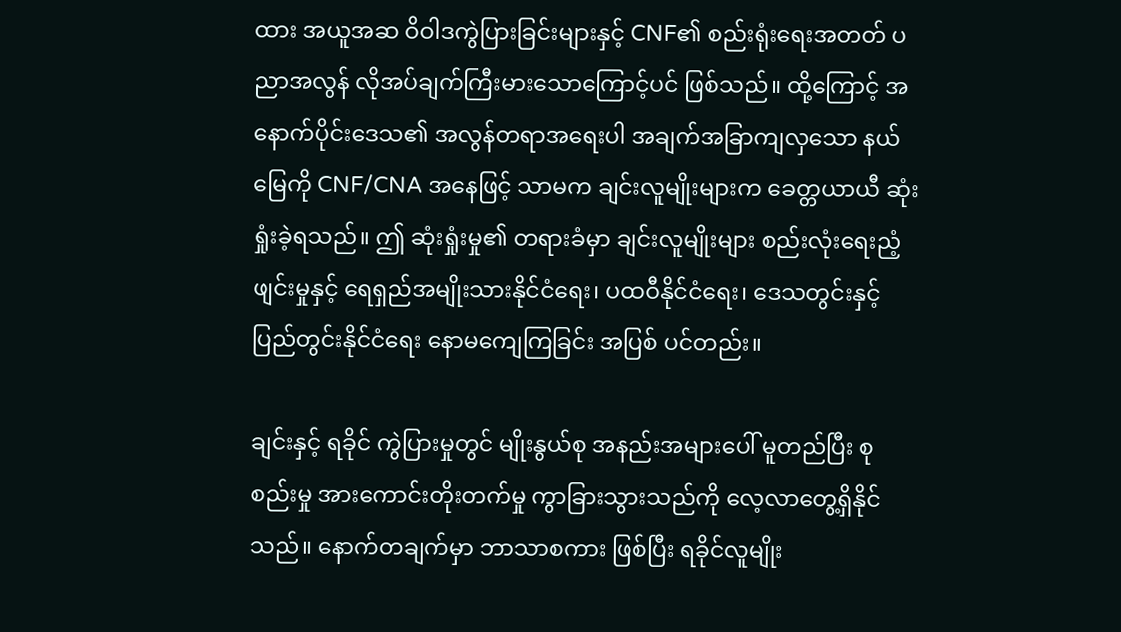ထား အယူအဆ ဝိဝါဒကွဲပြားခြင်းများနှင့် CNF၏ စည်းရုံးရေးအတတ် ပညာအလွန် လိုအပ်ချက်ကြီးမားသောကြောင့်ပင် ဖြစ်သည်။ ထို့ကြောင့် အနောက်ပိုင်းဒေသ၏ အလွန်တရာအရေးပါ အချက်အခြာကျလှသော နယ်မြေကို CNF/CNA အနေဖြင့် သာမက ချင်းလူမျိုးများက ခေတ္တယာယီ ဆုံးရှုံးခဲ့ရသည်။ ဤ ဆုံးရှုံးမှု၏ တရားခံမှာ ချင်းလူမျိုးများ စည်းလုံးရေးညံ့ဖျင်းမှုနှင့် ရေရှည်အမျိုးသားနိုင်ငံရေး၊ ပထဝီနိုင်ငံရေး၊ ဒေသတွင်းနှင့် ပြည်တွင်းနိုင်ငံရေး နောမကျေကြခြင်း အပြစ် ပင်တည်း။

ချင်းနှင့် ရခိုင် ကွဲပြားမှုတွင် မျိုးနွယ်စု အနည်းအများပေါ် မူတည်ပြီး စုစည်းမှု အားကောင်းတိုးတက်မှု ကွာခြားသွားသည်ကို လေ့လာတွေ့ရှိနိုင်သည်။ နောက်တချက်မှာ ဘာသာစကား ဖြစ်ပြီး ရခိုင်လူမျိုး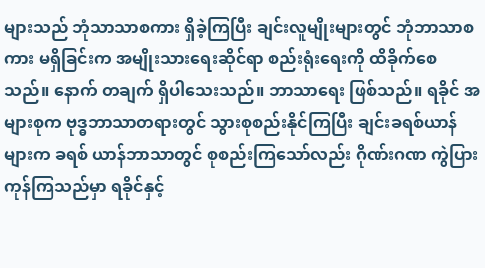များသည် ဘုံသာသာစကား ရှိခဲ့ကြပြီး ချင်းလူမျိုးများတွင် ဘုံဘာသာစကား မရှိခြင်းက အမျိုးသားရေးဆိုင်ရာ စည်းရုံးရေးကို ထိခိုက်စေ သည်။ နောက် တချက် ရှိပါသေးသည်။ ဘာသာရေး ဖြစ်သည်။ ရခိုင် အများစုက ဗုဒ္ဓဘာသာတရားတွင် သွားစုစည်းနိုင်ကြပြီး ချင်းခရစ်ယာန်များက ခရစ် ယာန်ဘာသာတွင် စုစည်းကြသော်လည်း ဂိုဏ်းဂဏ ကွဲပြားကုန်ကြသည်မှာ ရခိုင်နှင့်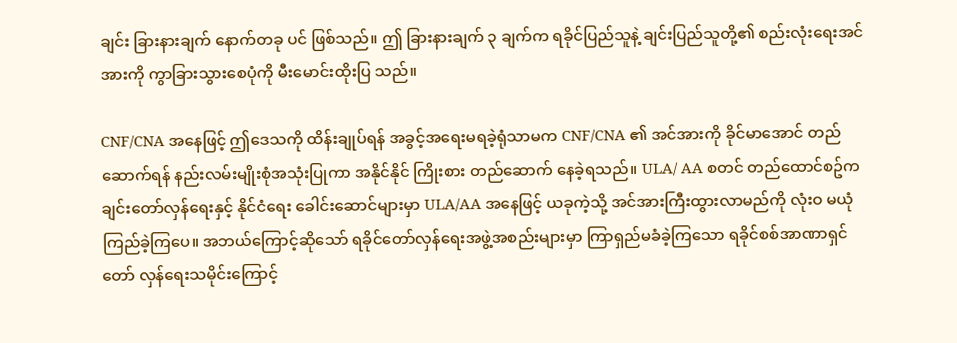ချင်း ခြားနားချက် နောက်တခု ပင် ဖြစ်သည်။ ဤ ခြားနားချက် ၃ ချက်က ရခိုင်ပြည်သူနဲ့ ချင်းပြည်သူတို့၏ စည်းလုံးရေးအင်အားကို ကွာခြားသွားစေပုံကို မီးမောင်းထိုးပြ သည်။

CNF/CNA အနေဖြင့် ဤဒေသကို ထိန်းချုပ်ရန် အခွင့်အရေးမရခဲ့ရုံသာမက CNF/CNA ၏ အင်အားကို ခိုင်မာအောင် တည်ဆောက်ရန် နည်းလမ်းမျိုးစုံအသုံးပြုကာ အနိုင်နိုင် ကြိုးစား တည်ဆောက် နေခဲ့ရသည်။ ULA/ AA စတင် တည်ထောင်စဥ်က ချင်းတော်လှန်ရေးနှင့် နိုင်ငံရေး ခေါင်းဆောင်များမှာ ULA/AA အနေဖြင့် ယခုကဲ့သို့ အင်အားကြီးထွားလာမည်ကို လုံးဝ မယုံကြည်ခဲ့ကြပေ။ အဘယ်ကြောင့်ဆိုသော် ရခိုင်တော်လှန်ရေးအဖွဲ့အစည်းများမှာ ကြာရှည်မခံခဲ့ကြသော ရခိုင်စစ်အာဏာရှင် တော် လှန်ရေးသမိုင်းကြောင့်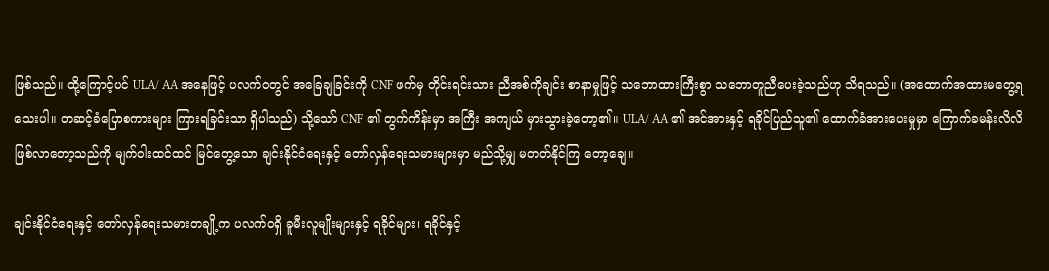ဖြစ်သည်။ ထို့ကြောင့်ပင် ULA/ AA အနေဖြင့် ပလက်ဝတွင် အခြေချခြင်းကို CNF ဖက်မှ တိုင်းရင်းသား ညီအစ်ကိုချင်း စာနာမှုဖြင့် သဘောထားကြီးစွာ သဘောတူညီပေးခဲ့သည်ဟု သိရသည်။ (အထောက်အထားမတွေ့ရသေးပါ။ တဆင့်ခံပြောစကားများ ကြားရခြင်းသာ ရှိပါသည်) သို့သော် CNF ၏ တွက်ကိန်းမှာ အကြီး အကျယ် မှားသွားခဲ့တော့၏။ ULA/ AA ၏ အင်အားနှင့် ရခိုင်ပြည်သူ၏ ထောက်ခံအားပေးမှုမှာ ကြောက်ခမန်းလိလိ ဖြစ်လာတော့သည်ကို မျက်ဝါးထင်ထင် မြင်တွေ့သော ချင်းနိုင်ငံရေးနှင့် တော်လှန်ရေးသမားများမှာ မည်သို့မျှ မတတ်နိုင်ကြ တော့ချေ။

ချင်းနိုင်ငံရေးနှင့် တော်လှန်ရေးသမားတချို့က ပလက်ဝရှိ ခူမီးလူမျိုးများနှင့် ရခိုင်များ၊ ရခိုင်နှင့်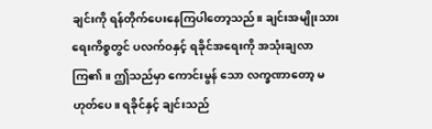ချင်းကို ရန်တိုက်ပေးနေကြပါတော့သည်။ ချင်းအမျိုးသားရေးကိစ္စတွင် ပလက်ဝနှင့် ရခိုင်အရေးကို အသုံးချလာကြ၏။ ဤသည်မှာ ကောင်းမွန် သော လက္ခဏာတော့ မဟုတ်ပေ။ ရခိုင်နှင့် ချင်းသည်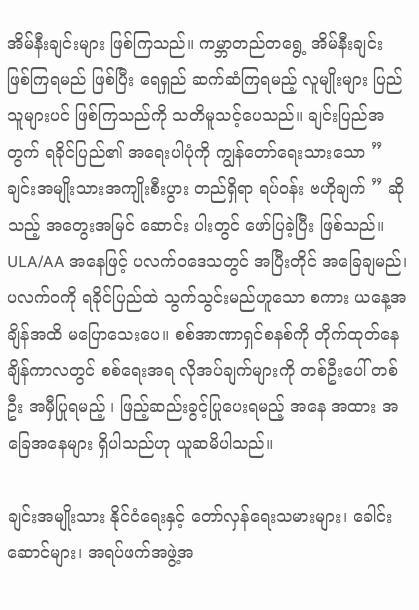အိမ်နီးချင်းများ ဖြစ်ကြသည်။ ကမ္ဘာတည်တရွေ့ အိမ်နီးချင်း ဖြစ်ကြရမည် ဖြစ်ပြီး ရေရှည် ဆက်ဆံကြရမည့် လူမျိုးများ ပြည်သူများပင် ဖြစ်ကြသည်ကို သတိမူသင့်ပေသည်။ ချင်းပြည်အတွက် ရခိုင်ပြည်၏ အရေးပါပုံကို ကျွန်တော်ရေးသားသော ” ချင်းအမျိုးသားအကျိုးစီးပွား တည်ရှိရာ ရပ်ဝန်း ဗဟိုချက် ” ဆိုသည့် အတွေးအမြင် ဆောင်း ပါးတွင် ဖော်ပြခဲ့ပြီး ဖြစ်သည်။ ULA/AA အနေဖြင့် ပလက်ဝဒေသတွင် အပြီးတိုင် အခြေချမည်၊ ပလက်ဝကို ရခိုင်ပြည်ထဲ သွက်သွင်းမည်ဟူသော စကား ယနေ့အချိန်အထိ မပြောသေးပေ။ စစ်အာဏာရှင်စနစ်ကို တိုက်ထုတ်နေချိန်ကာလတွင် စစ်ရေးအရ လိုအပ်ချက်များကို တစ်ဦးပေါ် တစ်ဦး အမှီပြုရမည့် ၊ ဖြည့်ဆည်းခွင့်ပြုပေးရမည့် အနေ အထား အခြေအနေများ ရှိပါသည်ဟု ယူဆမိပါသည်။

ချင်းအမျိုးသား နိုင်ငံရေးနှင့် တော်လှန်ရေးသမားများ၊ ခေါင်းဆောင်များ၊ အရပ်ဖက်အဖွဲ့အ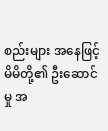စည်းများ အနေဖြင့် မိမိတို့၏ ဦးဆောင်မှု အ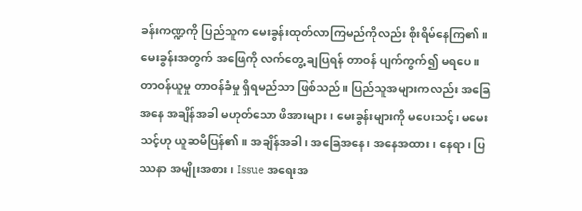ခန်းကဏ္ဍကို ပြည်သူက မေးခွန်းထုတ်လာကြမည်ကိုလည်း စိုးရိမ်နေကြ၏။ မေးခွန်းအတွက် အဖြေကို လက်တွေ့ ချပြရန် တာဝန် ပျက်ကွက်၍ မရပေ။ တာဝန်ယူမှု တာဝန်ခံမှု ရှိရမည်သာ ဖြစ်သည်။ ပြည်သူအများကလည်း အခြေအနေ အချိန်အခါ မဟုတ်သော ဖိအားများ၊ မေးခွန်းများကို မပေးသင့်၊ မမေးသင့်ဟု ယူဆမိပြန်၏။ အချိန်အခါ၊ အခြေအနေ၊ အနေအထား၊ နေရာ၊ ပြဿနာ အမျိုးအစား၊ Issue အရေးအ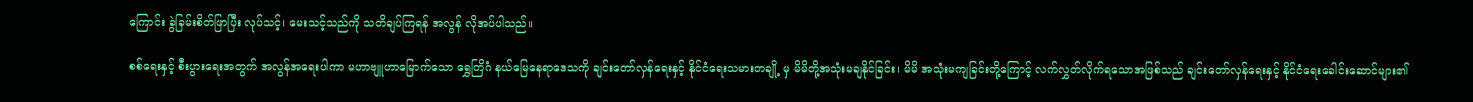ကြောင်း ခွဲခြမ်းစိတ်ဖြာပြီး လုပ်သင့်၊ မေးသင့်သည်ကို သတိချပ်ကြရန် အလွန် လိုအပ်ပါသည်။

စစ်ရေးနှင့် စီးပွားရေးအတွက် အလွန်အရေးပါကာ မဟာဗျူဟာမြောက်သော ရွှေတြိဂံ နယ်မြေနေရာဒေသကို ချင်းတော်လှန်ရေးနှင့် နိုင်ငံရေးသမားတချို့ မှ မိမိတို့အသုံးမချနိုင်ခြင်း၊ မိမိ အသုံးမကျခြင်းတို့ကြောင့် လက်လွှတ်လိုက်ရသောအဖြစ်သည် ချင်းတော်လှန်ရေးနှင့် နိုင်ငံရေးခေါင်းဆောင်များ၏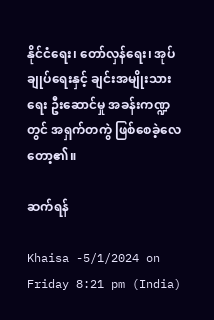နိုင်ငံရေး၊ တော်လှန်ရေး၊ အုပ်ချုပ်ရေးနှင့် ချင်းအမျိုးသားရေး ဦးဆောင်မှု အခန်းကဏ္ဍတွင် အရှက်တကွဲ ဖြစ်စေခဲ့လေတော့၏။

ဆက်ရန်

Khaisa -5/1/2024 on Friday 8:21 pm (India)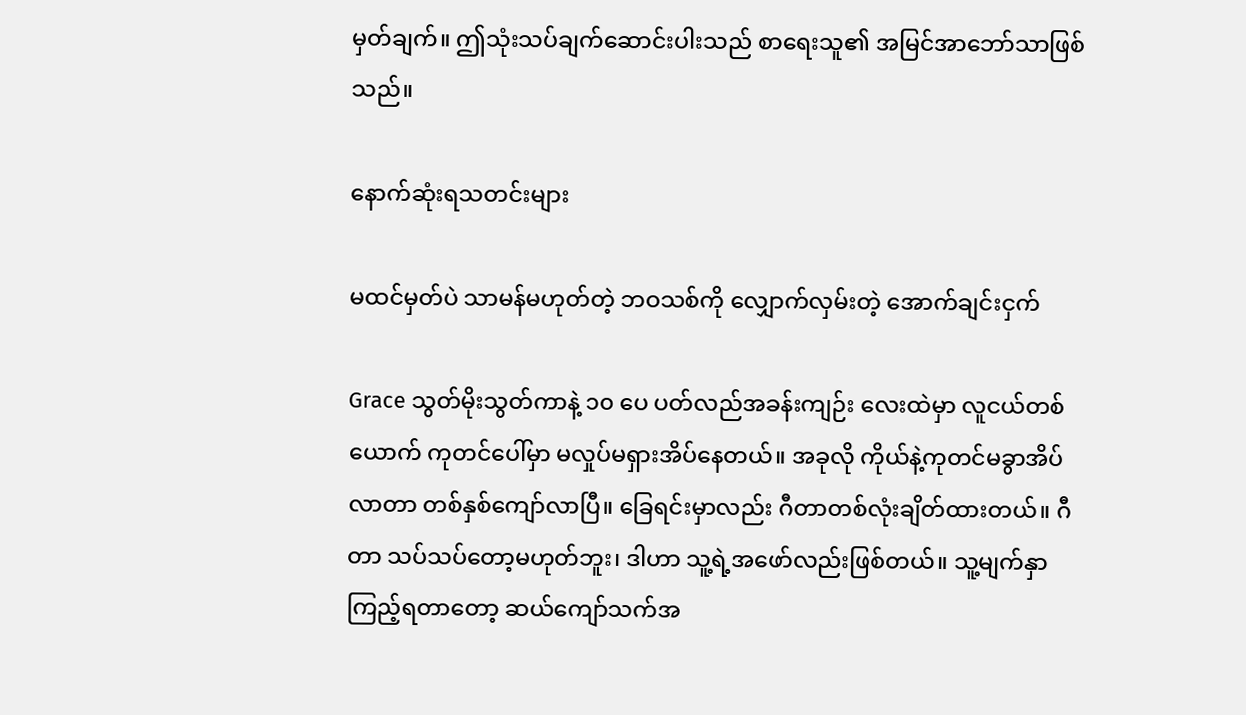မှတ်ချက်။ ဤသုံးသပ်ချက်ဆောင်းပါးသည် စာရေးသူ၏ အမြင်အာဘော်သာဖြစ်သည်။

နောက်ဆုံးရသတင်းများ

မထင်မှတ်ပဲ သာမန်မဟုတ်တဲ့ ဘဝသစ်ကို လျှောက်လှမ်းတဲ့ အောက်ချင်းငှက်

Grace သွတ်မိုးသွတ်ကာနဲ့ ၁၀ ပေ ပတ်လည်အခန်းကျဉ်း လေးထဲမှာ လူငယ်တစ်ယောက် ကုတင်ပေါ်မှာ မလှုပ်မရှားအိပ်နေတယ်။ အခုလို ကိုယ်နဲ့ကုတင်မခွာအိပ်လာတာ တစ်နှစ်ကျော်လာပြီ။ ခြေရင်းမှာလည်း ဂီတာတစ်လုံးချိတ်ထားတယ်။ ဂီတာ သပ်သပ်တော့မဟုတ်ဘူး၊ ဒါဟာ သူ့ရဲ့အဖော်လည်းဖြစ်တယ်။ သူ့မျက်နှာကြည့်ရတာတော့ ဆယ်ကျော်သက်အ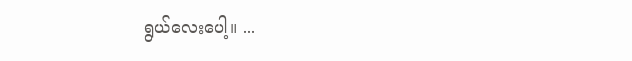ရွယ်လေးပေါ့။ ...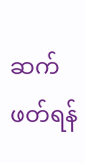ဆက်ဖတ်ရန်